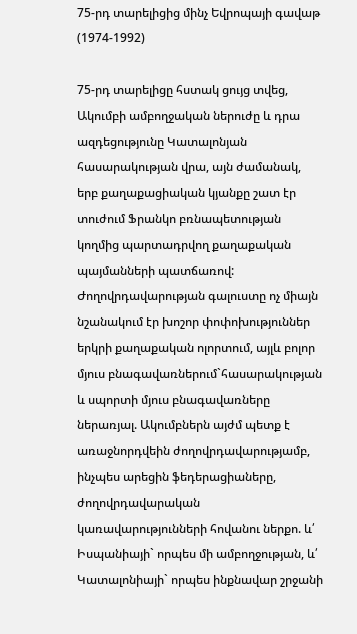75-րդ տարելիցից մինչ Եվրոպայի գավաթ (1974-1992)

75-րդ տարելիցը հստակ ցույց տվեց, Ակումբի ամբողջական ներուժը և դրա ազդեցությունը Կատալոնյան հասարակության վրա, այն ժամանակ, երբ քաղաքացիական կյանքը շատ էր տուժում Ֆրանկո բռնապետության կողմից պարտադրվող քաղաքական պայմանների պատճառով:
Ժողովրդավարության գալուստը ոչ միայն նշանակում էր խոշոր փոփոխություններ երկրի քաղաքական ոլորտում, այլև բոլոր մյուս բնագավառներում`հասարակության և սպորտի մյուս բնագավառները ներառյալ. Ակումբներն այժմ պետք է առաջնորդվեին ժողովրդավարությամբ, ինչպես արեցին ֆեդերացիաները, ժողովրդավարական կառավարությունների հովանու ներքո. և՛ Իսպանիայի` որպես մի ամբողջության, և՛ Կատալոնիայի` որպես ինքնավար շրջանի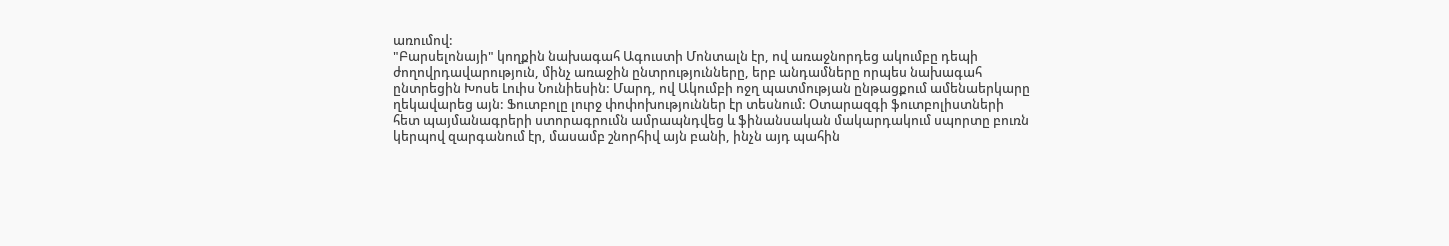առումով:
"Բարսելոնայի" կողքին նախագահ Ագուստի Մոնտալն էր, ով առաջնորդեց ակումբը դեպի ժողովրդավարություն, մինչ առաջին ընտրությունները, երբ անդամները որպես նախագահ ընտրեցին Խոսե Լուիս Նունիեսին: Մարդ, ով Ակումբի ոջղ պատմության ընթացքում ամենաերկարը ղեկավարեց այն: Ֆուտբոլը լուրջ փոփոխություններ էր տեսնում: Օտարազգի ֆուտբոլիստների հետ պայմանագրերի ստորագրումն ամրապնդվեց և ֆինանսական մակարդակում սպորտը բուռն կերպով զարգանում էր, մասամբ շնորհիվ այն բանի, ինչն այդ պահին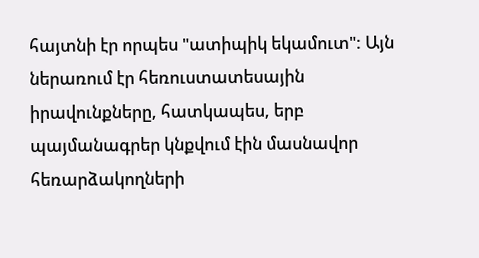հայտնի էր որպես "ատիպիկ եկամուտ": Այն ներառում էր հեռուստատեսային իրավունքները, հատկապես, երբ պայմանագրեր կնքվում էին մասնավոր հեռարձակողների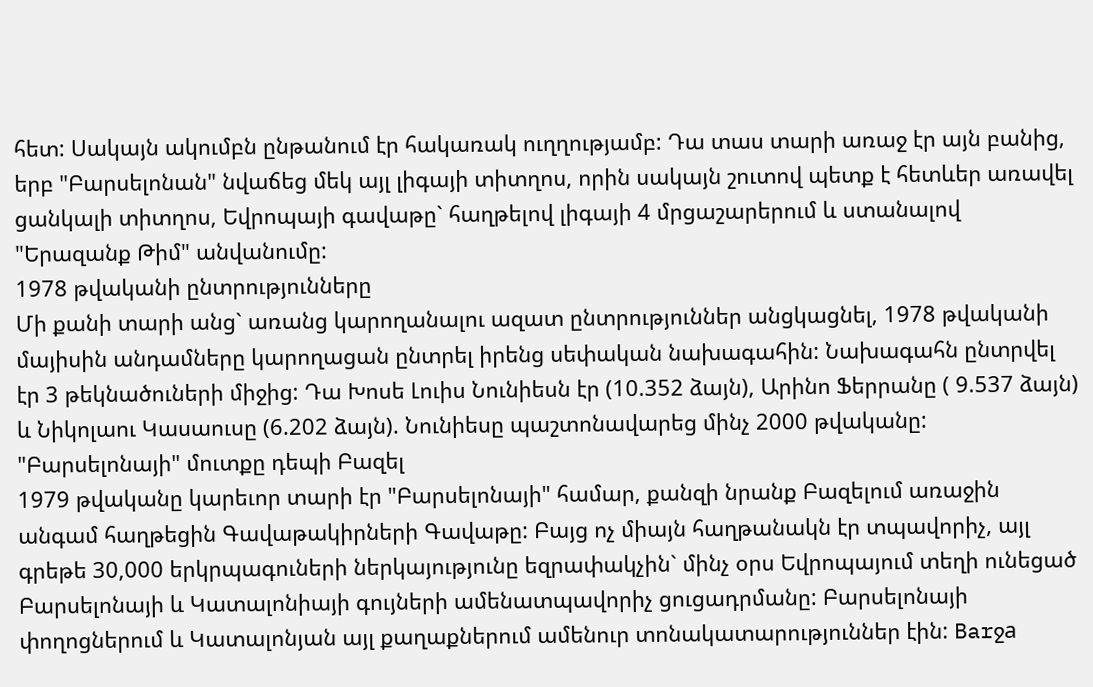հետ: Սակայն ակումբն ընթանում էր հակառակ ուղղությամբ: Դա տաս տարի առաջ էր այն բանից, երբ "Բարսելոնան" նվաճեց մեկ այլ լիգայի տիտղոս, որին սակայն շուտով պետք է հետևեր առավել ցանկալի տիտղոս, Եվրոպայի գավաթը` հաղթելով լիգայի 4 մրցաշարերում և ստանալով "Երազանք Թիմ" անվանումը:
1978 թվականի ընտրությունները
Մի քանի տարի անց` առանց կարողանալու ազատ ընտրություններ անցկացնել, 1978 թվականի մայիսին անդամները կարողացան ընտրել իրենց սեփական նախագահին: Նախագահն ընտրվել էր 3 թեկնածուների միջից: Դա Խոսե Լուիս Նունիեսն էր (10.352 ձայն), Արինո Ֆերրանը ( 9.537 ձայն) և Նիկոլաու Կասաուսը (6.202 ձայն). Նունիեսը պաշտոնավարեց մինչ 2000 թվականը:
"Բարսելոնայի" մուտքը դեպի Բազել
1979 թվականը կարեւոր տարի էր "Բարսելոնայի" համար, քանզի նրանք Բազելում առաջին անգամ հաղթեցին Գավաթակիրների Գավաթը: Բայց ոչ միայն հաղթանակն էր տպավորիչ, այլ գրեթե 30,000 երկրպագուների ներկայությունը եզրափակչին` մինչ օրս Եվրոպայում տեղի ունեցած Բարսելոնայի և Կատալոնիայի գույների ամենատպավորիչ ցուցադրմանը: Բարսելոնայի փողոցներում և Կատալոնյան այլ քաղաքներում ամենուր տոնակատարություններ էին: Barջa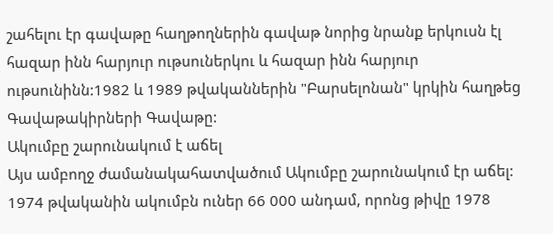շահելու էր գավաթը հաղթողներին գավաթ նորից նրանք երկուսն էլ հազար ինն հարյուր ութսուներկու և հազար ինն հարյուր ութսունինն:1982 և 1989 թվականներին "Բարսելոնան" կրկին հաղթեց Գավաթակիրների Գավաթը:
Ակումբը շարունակում է աճել
Այս ամբողջ ժամանակահատվածում Ակումբը շարունակում էր աճել: 1974 թվականին ակումբն ուներ 66 000 անդամ, որոնց թիվը 1978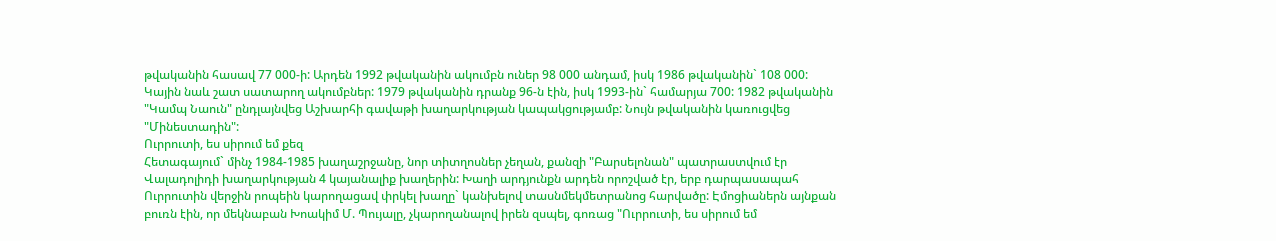թվականին հասավ 77 000-ի: Արդեն 1992 թվականին ակումբն ուներ 98 000 անդամ, իսկ 1986 թվականին` 108 000: Կային նաև շատ սատարող ակումբներ: 1979 թվականին դրանք 96-ն էին, իսկ 1993-ին` համարյա 700: 1982 թվականին "Կամպ Նաուն" ընդլայնվեց Աշխարհի գավաթի խաղարկության կապակցությամբ: Նույն թվականին կառուցվեց "Մինեստադին":
Ուրրուտի, ես սիրում եմ քեզ
Հետագայում` մինչ 1984-1985 խաղաշրջանը, նոր տիտղոսներ չեղան, քանզի "Բարսելոնան" պատրաստվում էր Վալադոլիդի խաղարկության 4 կայանալիք խաղերին: Խաղի արդյունքն արդեն որոշված էր, երբ դարպասապահ Ուրրուտին վերջին րոպեին կարողացավ փրկել խաղը` կանխելով տասնմեկմետրանոց հարվածը: Էմոցիաներն այնքան բուռն էին, որ մեկնաբան Խոակիմ Մ. Պույալը, չկարողանալով իրեն զսպել, գոռաց "Ուրրուտի, ես սիրում եմ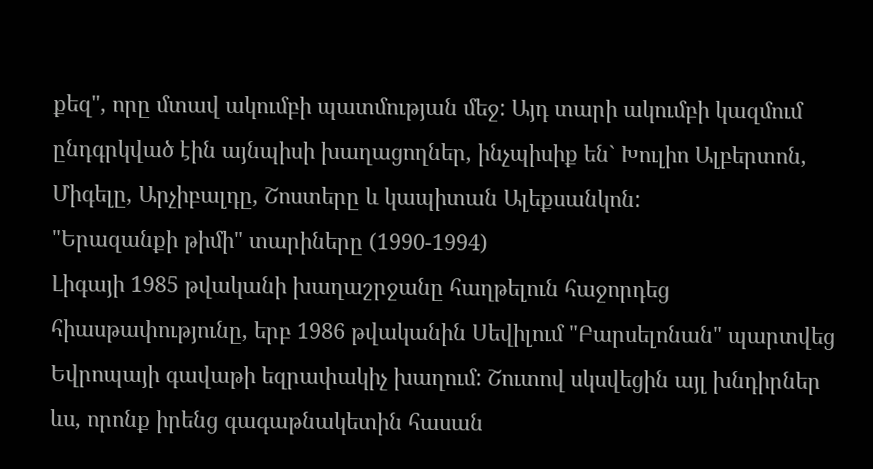քեզ", որը մտավ ակումբի պատմության մեջ: Այդ տարի ակումբի կազմում ընդգրկված էին այնպիսի խաղացողներ, ինչպիսիք են` Խուլիո Ալբերտոն, Միգելը, Արչիբալդը, Շոստերը և կապիտան Ալեքսանկոն:
"Երազանքի թիմի" տարիները (1990-1994)
Լիգայի 1985 թվականի խաղաշրջանը հաղթելուն հաջորդեց հիասթափությունը, երբ 1986 թվականին Սեվիլում "Բարսելոնան" պարտվեց Եվրոպայի գավաթի եզրափակիչ խաղում: Շուտով սկսվեցին այլ խնդիրներ ևս, որոնք իրենց գագաթնակետին հասան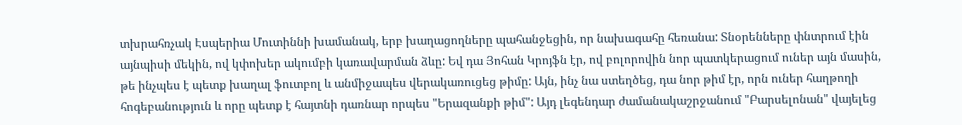տխրահռչակ Էսպերիա Մուտիննի խամանակ, երբ խաղացողները պահանջեցին, որ նախագահը հեռանա: Տնօրենները փնտրում էին այնպիսի մեկին, ով կփոխեր ակումբի կառավարման ձևը: Եվ դա Յոհան Կրոյֆն էր, ով բոլորովին նոր պատկերացում ուներ այն մասին, թե ինչպես է պետք խաղալ ֆուտբոլ և անմիջապես վերակառուցեց թիմը: Այն, ինչ նա ստեղծեց, դա նոր թիմ էր, որն ուներ հաղթողի հոգեբանություն և որը պետք է հայտնի դառնար որպես "Երազանքի թիմ": Այդ լեգենդար ժամանակաշրջանում "Բարսելոնան" վայելեց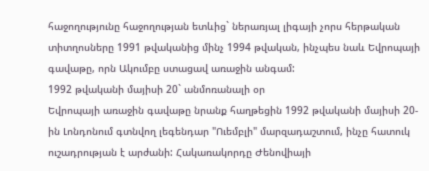հաջողությունը հաջողության ետևից` ներառյալ լիգայի չորս հերթական տիտղոսները 1991 թվականից մինչ 1994 թվական, ինչպես նաև Եվրոպայի գավաթը, որն Ակումբը ստացավ առաջին անգամ:
1992 թվականի մայիսի 20` անմոռանալի օր
Եվրոպայի առաջին գավաթը նրանք հաղթեցին 1992 թվականի մայիսի 20-ին Լոնդոնում գտնվող լեգենդար "Ուեմբլի" մարզադաշտում, ինչը հատուկ ուշադրության է արժանի: Հակառակորդը Ժենովիայի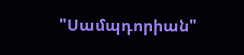"Սամպդորիան"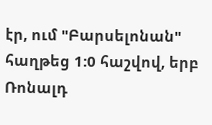էր, ում "Բարսելոնան" հաղթեց 1:0 հաշվով, երբ Ռոնալդ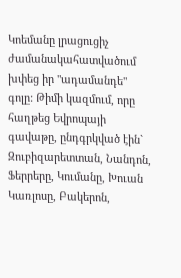Կոեմանը լրացուցիչ ժամանակահատվածում խփեց իր "ադամանդե" գոլը: Թիմի կազմում, որը հաղթեց Եվրոպայի գավաթը, ընդգրկված էին` Զուբիզարետտան, Նանդոն, Ֆերրերը, Կումանը, Խուան Կառլոսը, Բակերոն,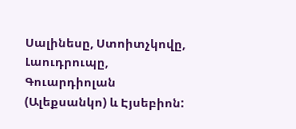Սալինեսը, Ստոիտչկովը, Լաուդրուպը, Գուարդիոլան (Ալեքսանկո) և Էյսեբիոն: